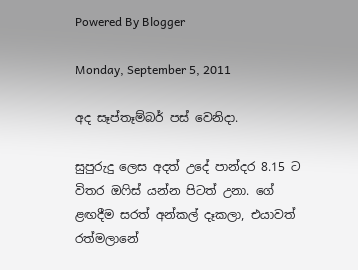Powered By Blogger

Monday, September 5, 2011

අද සෑප්තෑම්බර් පස් වෙනිදා.

සුපුරුදු ලෙස අදත් උදේ පාන්දර 8.15 ට විතර ඔෆිස් යන්න පිටත් උනා. ගේ ළඟදීම සරත් අන්කල් දෑකලා, එයාවත් රත්මලානේ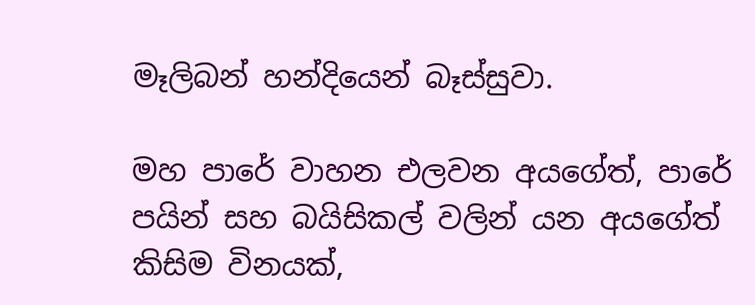මෑලිබන් හන්දියෙන් බෑස්සුවා.

මහ පාරේ වාහන එලවන අයගේත්, පාරේ පයින් සහ බයිසිකල් වලින් යන අයගේත් කිසිම විනයක්,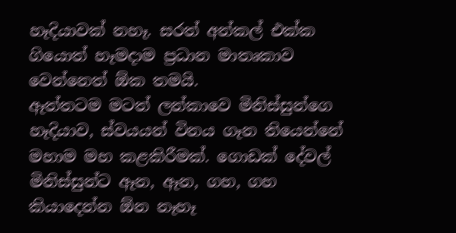හෑදියාවක් නහෑ. සරත් අන්කල් එක්ක ගියොත් හෑමදාම ප්‍රධාන මාතෘකාව වෙන්නෙත් ඕක තමයි.
ඈත්තටම මටත් ලන්කාවෙ මිනිස්සුන්ගෙ හෑදියාව, ස්වයයන් විනය ගෑන තියෙන්නේ මහාම මහ කළකිරීමක්. ගොඩක් දේවල් මිනිස්සුන්ට ඈන, ඈන, ගහ, ගහ කියාදෙන්න ඕන නෑහෑ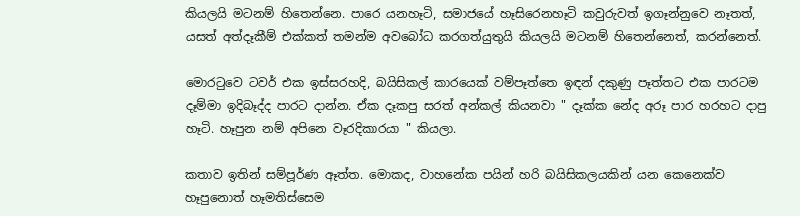කියලයි මටනම් හිතෙන්නෙ. පාරෙ යනහෑටි, සමාජයේ හෑසිරෙනහෑටි කවුරුවත් ඉගෑන්නුවෙ නෑතත්, යසත් අත්දෑකීම් එක්කත් තමන්ම අවබෝධ කරගත්යුතුයි කියලයි මටනම් හිතෙන්නෙත්, කරන්නෙත්.

මොරටුවෙ ටවර් එක ඉස්සරහදි, බයිසිකල් කාරයෙක් වම්පෑත්තෙ ඉඳන් දකුණු පෑත්තට එක පාරටම දෑම්මා ඉදිබෑද්ද පාරට දාන්න. ඒක දෑකපු සරත් අන්කල් කියනවා " දෑක්ක නේද අරූ පාර හරහට දාපු හෑටි. හෑපුන නම් අපිනෙ වෑරදිකාරයා " කියලා.

කතාව ඉතින් සම්පූර්ණ ඈත්ත. මොකද, වාහනේක පයින් හරි බයිසිකලයකින් යන කෙනෙක්ව හෑපුනොත් හෑමතිස්සෙම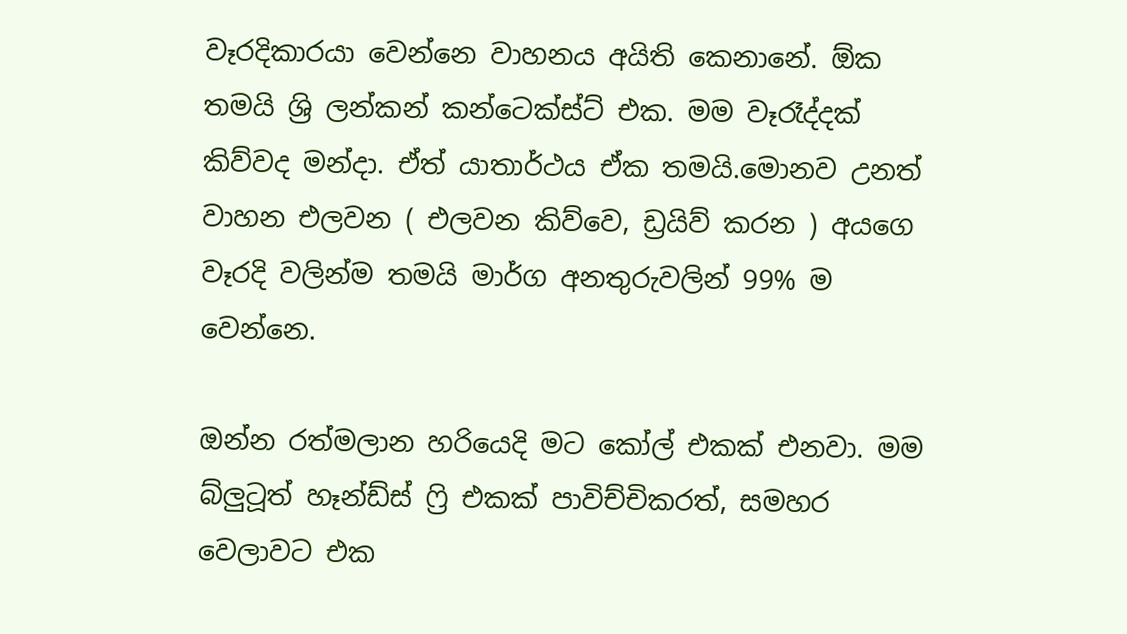වෑරදිකාරයා වෙන්නෙ වාහනය අයිති කෙනානේ. ඕක තමයි ශ්‍රි ලන්කන් කන්ටෙක්ස්ට් එක. මම වෑරෑද්දක් කිව්වද මන්දා. ඒත් යාතාර්ථය ඒක තමයි.මොනව උනත් වාහන එලවන ( එලවන කිව්වෙ, ඩ්‍රයිව් කරන ) අයගෙ වෑරදි වලින්ම තමයි මාර්ග අනතුරුවලින් 99% ම වෙන්නෙ.

ඔන්න රත්මලාන හරියෙදි මට කෝල් එකක් එනවා. මම බ්ලුටූත් හෑන්ඩ්ස් ෆ්‍රි එකක් පාවිච්චිකරත්, සමහර වෙලාවට එක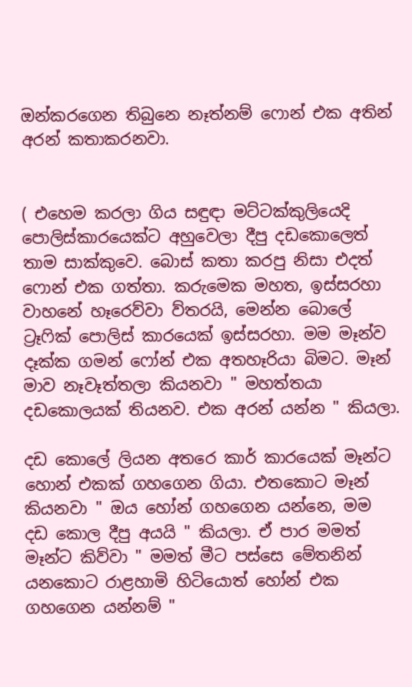ඔන්කරගෙන තිබුනෙ නෑත්නම් ෆොන් එක අතින් අරන් කතාකරනවා.


( එහෙම කරලා ගිය සඳුඳා මට්ටක්කුලියෙදි පොලිස්කාරයෙක්ට අහුවෙලා දීපු දඩකොලෙත් තාම සාක්කුවෙ. බොස් කතා කරපු නිසා එදත් ෆොන් එක ගත්තා. කරුමෙක මහත, ඉස්සරහා වාහනේ හෑරෙව්වා ව්තරයි, මෙන්න බොලේ ට්‍රෑෆික් පොලිස් කාරයෙක් ඉස්සරහා. මම මෑන්ව දෑක්ක ගමන් ෆෝන් එක අතහෑරියා බිමට. මෑන් මාව නෑවෑත්තලා කියනවා " මහත්තයා දඩකොලයක් තියනව. එක අරන් යන්න " කියලා.

දඩ කොලේ ලියන අතරෙ කාර් කාරයෙක් මෑන්ට හොන් එකක් ගහගෙන ගියා. එතකොට මෑන්
කියනවා " ඔය හෝන් ගහගෙන යන්නෙ, මම දඩ කොල දීපු අයයි " කියලා. ඒ පාර මමත් මෑන්ට කිව්වා " මමත් මීට පස්සෙ මේතනින් යනකොට රාළහාමි හිටියොත් හෝන් එක ගහගෙන යන්නම් "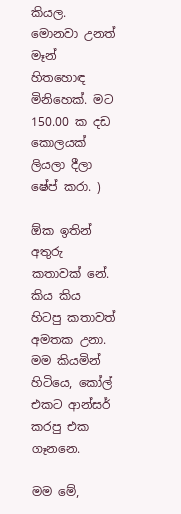කියල. මොනවා උනත් මෑන් හිතහොඳ මිනිහෙක්. මට 150.00 ක දඩ කොලයක් ලියලා දීලා ෂේප් කරා. )

ඕක ඉතින් අතුරු කතාවක් නේ. කිය කිය හිටපු කතාවත් අමතක උනා. මම කියමින් හිටියෙ, කෝල් එකට ආන්සර් කරපු එක ගෑනනෙ.

මම මේ,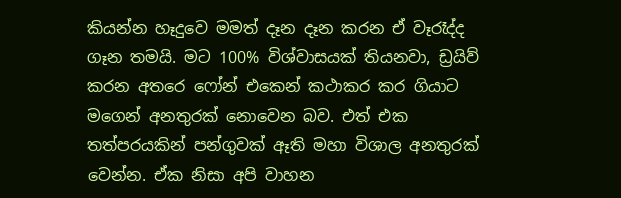කියන්න හෑදුවෙ මමත් දෑන දෑන කරන ඒ වෑරෑද්ද ගෑන තමයි. මට 100% විශ්වාසයක් තියනවා, ඩ්‍රයිව් කරන අතරෙ ෆෝන් එකෙන් කථාකර කර ගියාට මගෙන් අනතුරක් නොවෙන බව. එත් එක තත්පරයකින් පන්ගුවක් ඈති මහා විශාල අනතුරක් වෙන්න. ඒක නිසා අපි වාහන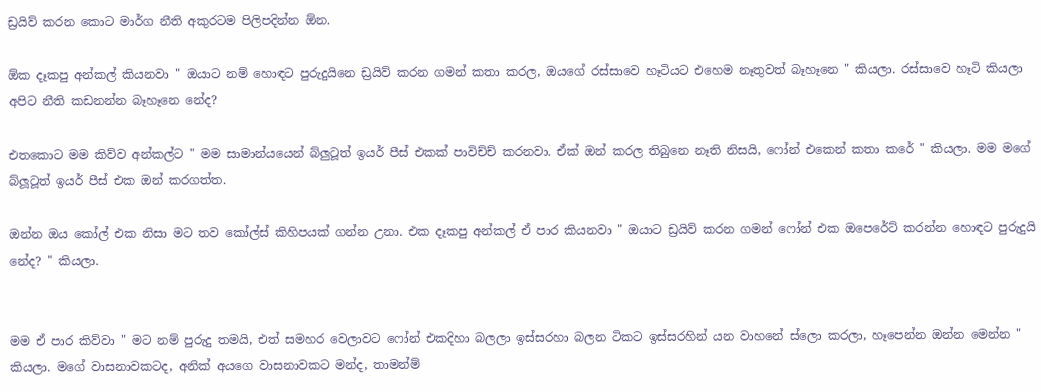ඩ්‍රයිව් කරන කොට මාර්ග නීති අකුරටම පිලිපදින්න ඕන.

ඕක දෑකපු අන්කල් කියනවා " ඔයාට නම් හොඳට පුරුදුයිනෙ ඩ්‍රයිව් කරන ගමන් කතා කරල, ඔයගේ රස්සාවෙ හෑටියට එහෙම නෑතුවත් බෑහෑනෙ " කියලා. රස්සාවෙ හෑටි කියලා අපිට නීති කඩනන්න බෑහෑනෙ නේද?

එතකොට මම කිව්ව අන්කල්ට " මම සාමාන්යයෙන් බ්ලුටූත් ඉයර් පීස් එකක් පාවිච්ච් කරනවා. ඒක් ඔන් කරල තිබුනෙ නෑති නිසයි, ෆෝන් එකෙන් කතා කරේ " කියලා. මම මගේ බ්ලූටූත් ඉයර් පීස් එක ඔන් කරගත්ත.

ඔන්න ඔය කෝල් එක නිසා මට තව කෝල්ස් කිහිපයක් ගන්න උනා. එක දෑකපු අන්කල් ඒ පාර කියනවා " ඔයාට ඩ්‍රයිව් කරන ගමන් ෆෝන් එක ඔපෙරේට් කරන්න හොඳට පුරුදුයි නේද? " කියලා.


මම ඒ පාර කිව්වා " මට නම් පුරුදු තමයි, එත් සමහර වෙලාවට ෆෝන් එකදිහා බලලා ඉස්සරහා බලන ටිකට ඉස්සරහින් යන වාහනේ ස්ලො කරලා, හෑපෙන්න ඔන්න මෙන්න " කියලා. මගේ වාසනාවකටද, අනික් අයගෙ වාසනාවකට මන්ද, තාමන්ම්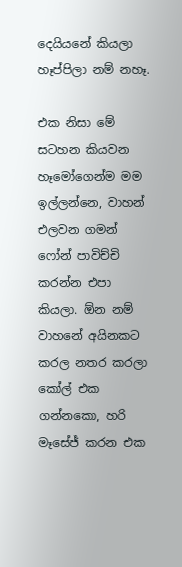දෙයියනේ කියලා හෑප්පිලා නම් නහෑ.

එක නිසා මේ සටහන කියවන හෑමෝගෙන්ම මම ඉල්ලන්නෙ, වාහන් එලවන ගමන් ෆෝන් පාවිච්චි කරන්න එපා කියලා. ඕන නම් වාහනේ අයිනකට කරල නතර කරලා කෝල් එක ගන්නකො, හරි මෑසේජ් කරන එක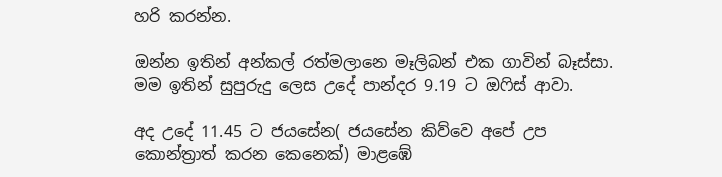හරි කරන්න.

ඔන්න ඉතින් අන්කල් රත්මලානෙ මෑලිබන් එක ගාවින් බෑස්සා. මම ඉතින් සුපුරුදු ලෙස උදේ පාන්දර 9.19 ට ඔෆිස් ආවා.

අද උදේ 11.45 ට ජයසේන( ජයසේන කිව්වෙ අපේ උප කොන්ත්‍රාත් කරන කෙනෙක්) මාළඹේ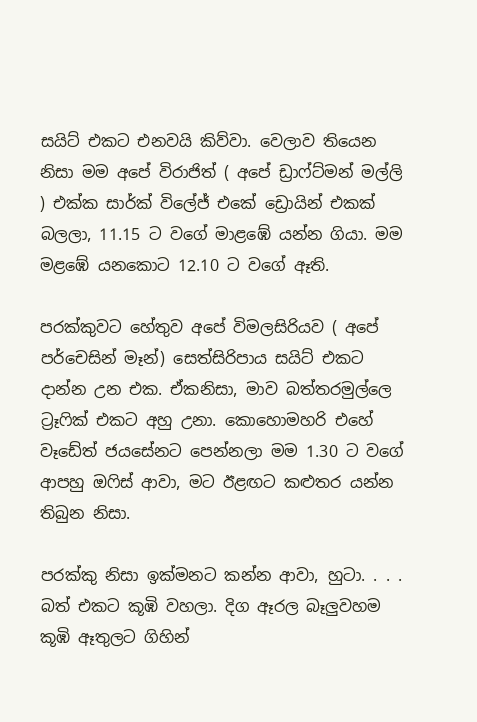සයිට් එකට එනවයි කිව්වා. වෙලාව තියෙන නිසා මම අපේ විරාජිත් ( අපේ ඩ්‍රාෆ්ට්මන් මල්ලි ) එක්ක සාර්ක් විලේජ් එකේ ඩ්‍රොයින් එකක් බලලා, 11.15 ට වගේ මාළඹේ යන්න ගියා. මම මළඹේ යනකොට 12.10 ට වගේ ඈති.

පරක්කුවට හේතුව අපේ විමලසිරියව ( අපේ පර්චෙසින් මෑන්) සෙත්සිරිපාය සයිට් එකට දාන්න උන එක. ඒකනිසා, මාව බත්තරමුල්ලෙ ට්‍රෑෆික් එකට අහු උනා. කොහොමහරි එහේ වෑඩේත් ජයසේනට පෙන්නලා මම 1.30 ට වගේ ආපහු ඔෆිස් ආවා, මට ඊළඟට කළුතර යන්න තිබුන නිසා.

පරක්කු නිසා ඉක්මනට කන්න ආවා, හුටා. . . . බත් එකට කූඹි වහලා. දිග ඈරල බෑලුවහම කූඹි ඈතුලට ගිහින්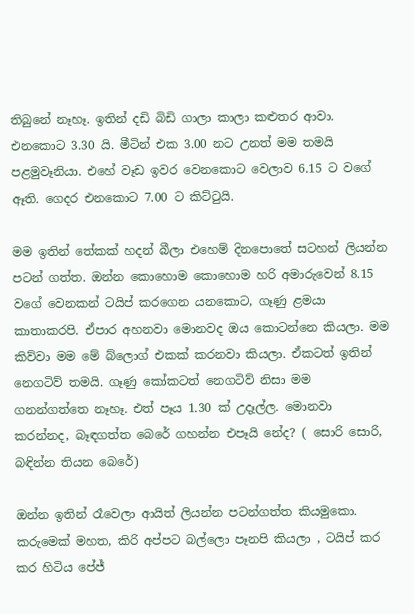තිබුනේ නෑහෑ. ඉතින් දඩි බිඩි ගාලා කාලා කළුතර ආවා. එනකොට 3.30 යි. මීටින් එක 3.00 නට උනත් මම තමයි පළමුවෑනියා. එහේ වෑඩ ඉවර වෙනකොට වෙලාව 6.15 ට වගේ ඈති. ගෙදර එනකොට 7.00 ට කිට්ටුයි.

මම ඉතින් තේකක් හදන් බීලා එහෙම් දිනපොතේ සටහන් ලියන්න පටන් ගත්ත. ඔන්න කොහොම කොහොම හරි අමාරුවෙන් 8.15 වගේ වෙනකන් ටයිප් කරගෙන යනකොට, ගෑණු ළමයා කාතාකරපි. ඒපාර අහනවා මොනවද ඔය කොටන්නෙ කියලා. මම කිව්වා මම මේ බ්ලොග් එකක් කරනවා කියලා. ඒකටත් ඉතින් නෙගටිව් තමයි. ගෑණු කෝකටත් නෙගටිව් නිසා මම ගනන්ගත්තෙ නෑහෑ. එත් පෑය 1.30 ක් උදෑල්ල. මොනවා කරන්නද, බෑඳගත්ත බෙරේ ගහන්න එපෑයි නේද? ( සොරි සොරි, බඳින්න තියන බෙරේ)

ඔන්න ඉතින් රෑවෙලා ආයිත් ලියන්න පටන්ගත්ත කියමුකො. කරුමෙක් මහත, කිරි අප්පට බල්ලො පෑනපි කියලා , ටයිප් කර කර හිටිය පේජ්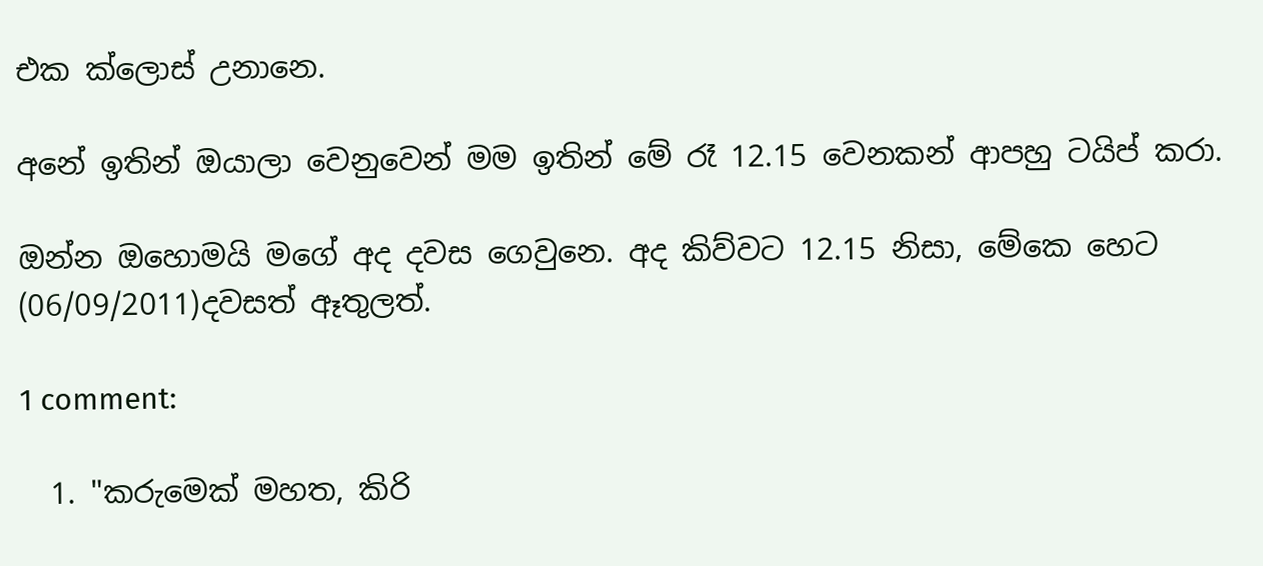එක ක්ලොස් උනානෙ.

අනේ ඉතින් ඔයාලා වෙනුවෙන් මම ඉතින් මේ රෑ 12.15 වෙනකන් ආපහු ටයිප් කරා.

ඔන්න ඔහොමයි මගේ අද දවස ගෙවුනෙ. අද කිව්වට 12.15 නිසා, මේකෙ හෙට (06/09/2011)දවසත් ඈතුලත්.

1 comment:

  1. "කරුමෙක් මහත, කිරි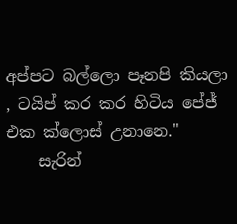අප්පට බල්ලො පෑනපි කියලා , ටයිප් කර කර හිටිය පේජ් එක ක්ලොස් උනානෙ."
    සැරින්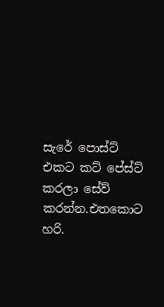සැරේ පොස්ට් එකට කට් පේස්ට් කරලා සේව් කරන්න.එතකොට හරි.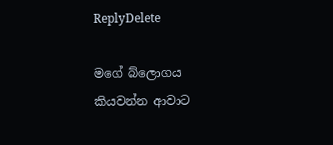ReplyDelete

මගේ බ්ලොගය කියවන්න ආවාට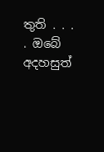තුති . . . . ඔබේ අදහසුත්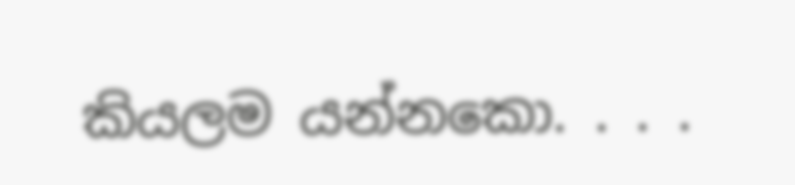කියලම යන්නකො. . . .